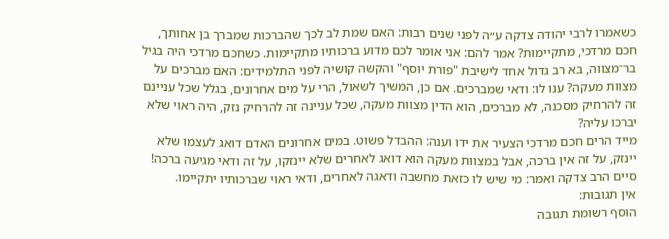כשאמרו לרבי יהודה צדקה ע״ה לפני שנים רבות: האם שמת לב לכך שהברכות שמברך בן אחותך, חכם מרדכי, מתקיימות? אמר להם: אני אומר לכם מדוע ברכותיו מתקיימות. כשחכם מרדכי היה בגיל בר־מצווה, בא רב גדול אחד לישיבת "פורת יוסף" והקשה קושיה לפני התלמידים: האם מברכים על מצוות מעקה? ענו לו: ודאי שמברכים. אם כן, המשיך לשאול, הרי על מים אחרונים, בגלל שכל עניינם זה להרחיק מסכנה, לא מברכים, הוא הדין מצוות מעקה, שכל עניינה זה להרחיק נזק, היה ראוי שלא יברכו עליה?
מייד הרים חכם מרדכי הצעיר את ידו וענה: ההבדל פשוט. במים אחרונים האדם דואג לעצמו שלא יינזק, על זה אין ברכה, אבל במצוות מעקה הוא דואג לאחרים שלא יינזקו, על זה ודאי מגיעה ברכה!
סיים הרב צדקה ואמר: מי שיש לו כזאת מחשבה ודאגה לאחרים, ודאי ראוי שברכותיו יתקיימו.
אין תגובות:
הוסף רשומת תגובה